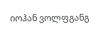იოჰან ვოლფგანგ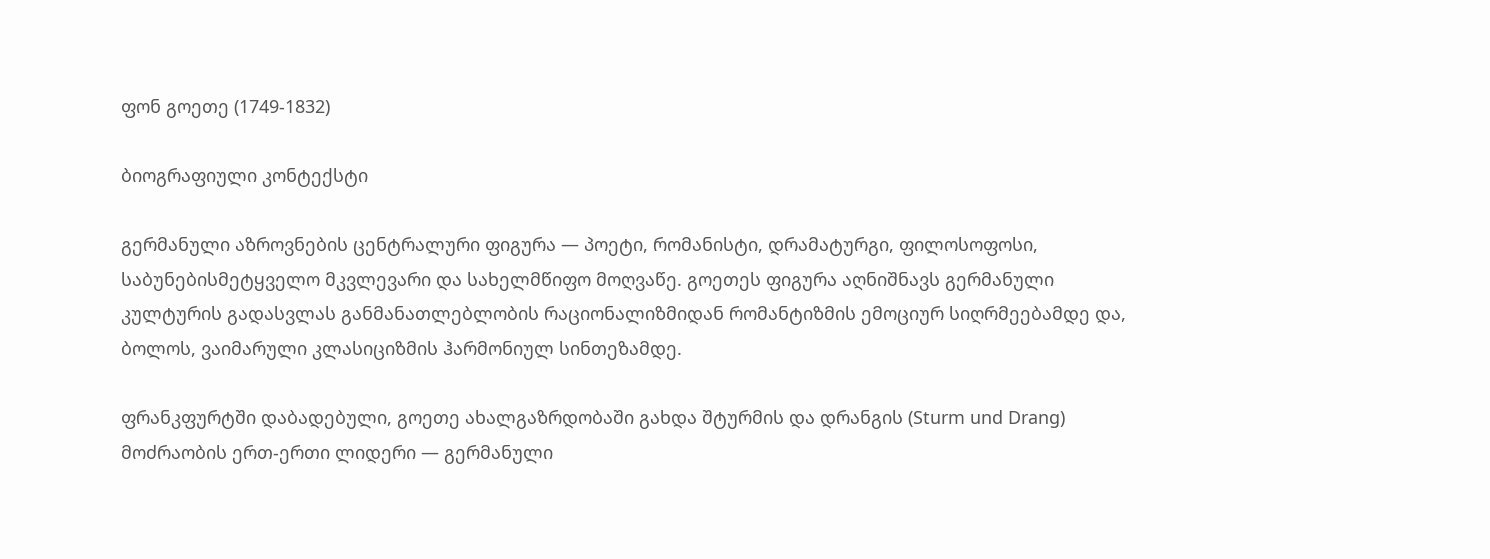ფონ გოეთე (1749-1832)

ბიოგრაფიული კონტექსტი

გერმანული აზროვნების ცენტრალური ფიგურა — პოეტი, რომანისტი, დრამატურგი, ფილოსოფოსი, საბუნებისმეტყველო მკვლევარი და სახელმწიფო მოღვაწე. გოეთეს ფიგურა აღნიშნავს გერმანული კულტურის გადასვლას განმანათლებლობის რაციონალიზმიდან რომანტიზმის ემოციურ სიღრმეებამდე და, ბოლოს, ვაიმარული კლასიციზმის ჰარმონიულ სინთეზამდე.

ფრანკფურტში დაბადებული, გოეთე ახალგაზრდობაში გახდა შტურმის და დრანგის (Sturm und Drang) მოძრაობის ერთ-ერთი ლიდერი — გერმანული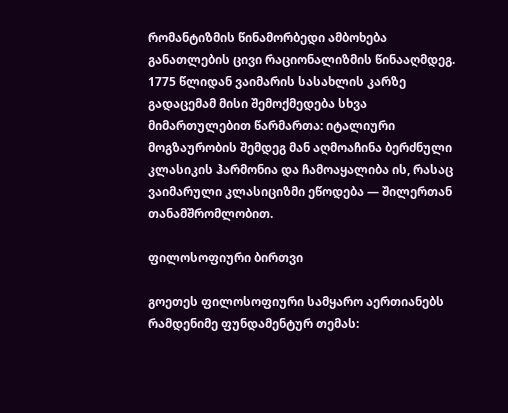რომანტიზმის წინამორბედი ამბოხება განათლების ცივი რაციონალიზმის წინააღმდეგ. 1775 წლიდან ვაიმარის სასახლის კარზე გადაცემამ მისი შემოქმედება სხვა მიმართულებით წარმართა: იტალიური მოგზაურობის შემდეგ მან აღმოაჩინა ბერძნული კლასიკის ჰარმონია და ჩამოაყალიბა ის, რასაც ვაიმარული კლასიციზმი ეწოდება — შილერთან თანამშრომლობით.

ფილოსოფიური ბირთვი

გოეთეს ფილოსოფიური სამყარო აერთიანებს რამდენიმე ფუნდამენტურ თემას: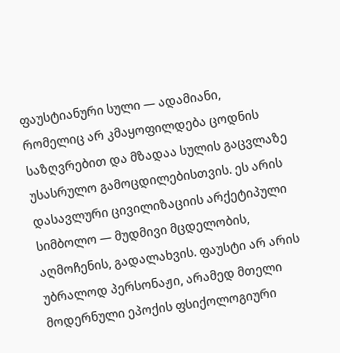ფაუსტიანური სული — ადამიანი, რომელიც არ კმაყოფილდება ცოდნის საზღვრებით და მზადაა სულის გაცვლაზე უსასრულო გამოცდილებისთვის. ეს არის დასავლური ცივილიზაციის არქეტიპული სიმბოლო — მუდმივი მცდელობის, აღმოჩენის, გადალახვის. ფაუსტი არ არის უბრალოდ პერსონაჟი, არამედ მთელი მოდერნული ეპოქის ფსიქოლოგიური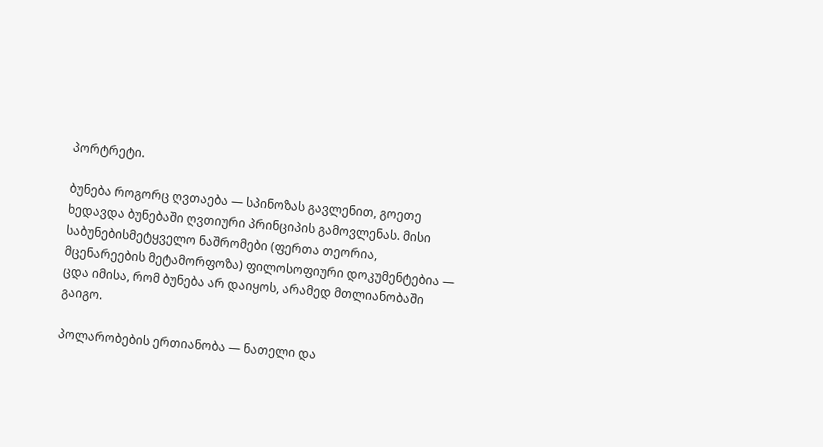პორტრეტი.

ბუნება როგორც ღვთაება — სპინოზას გავლენით, გოეთე ხედავდა ბუნებაში ღვთიური პრინციპის გამოვლენას. მისი საბუნებისმეტყველო ნაშრომები (ფერთა თეორია, მცენარეების მეტამორფოზა) ფილოსოფიური დოკუმენტებია — ცდა იმისა, რომ ბუნება არ დაიყოს, არამედ მთლიანობაში გაიგო.

პოლარობების ერთიანობა — ნათელი და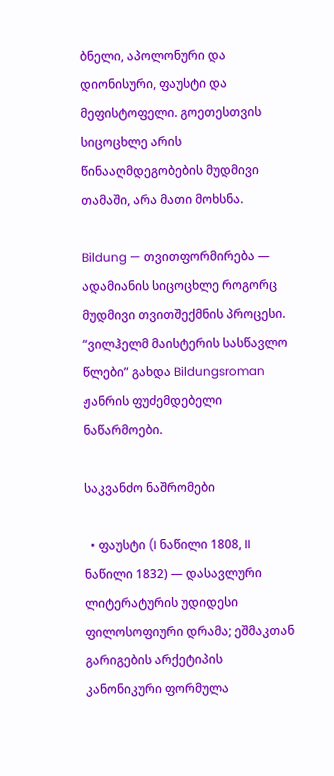ბნელი, აპოლონური და დიონისური, ფაუსტი და მეფისტოფელი. გოეთესთვის სიცოცხლე არის წინააღმდეგობების მუდმივი თამაში, არა მათი მოხსნა.

Bildung — თვითფორმირება — ადამიანის სიცოცხლე როგორც მუდმივი თვითშექმნის პროცესი. “ვილჰელმ მაისტერის სასწავლო წლები” გახდა Bildungsroman ჟანრის ფუძემდებელი ნაწარმოები.

საკვანძო ნაშრომები

  • ფაუსტი (I ნაწილი 1808, II ნაწილი 1832) — დასავლური ლიტერატურის უდიდესი ფილოსოფიური დრამა; ეშმაკთან გარიგების არქეტიპის კანონიკური ფორმულა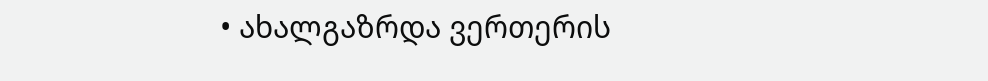• ახალგაზრდა ვერთერის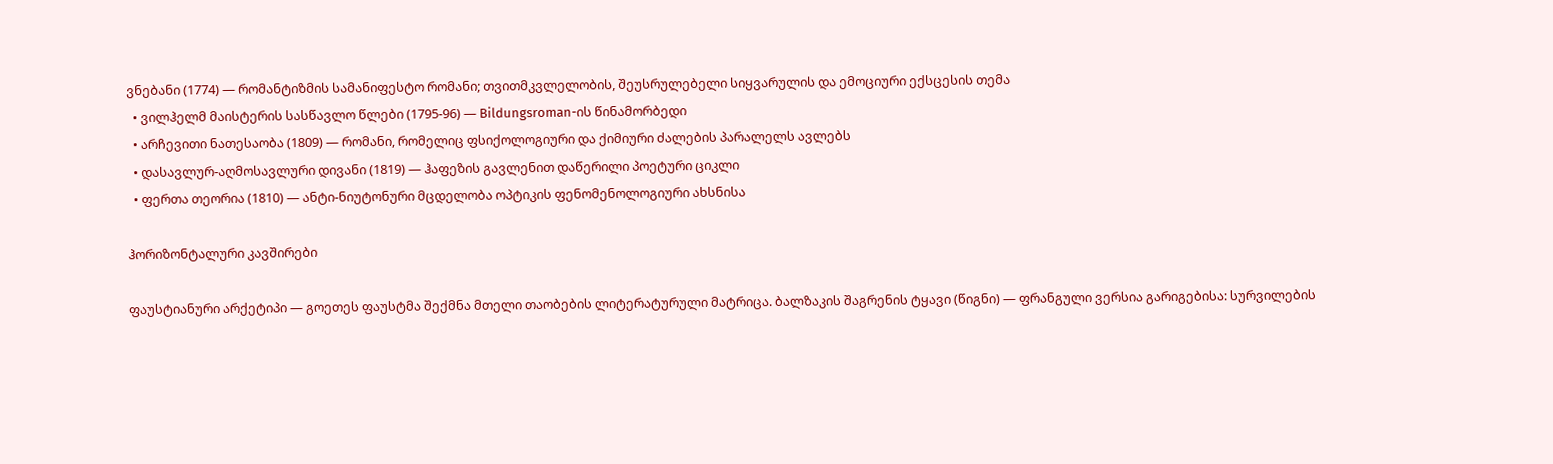ვნებანი (1774) — რომანტიზმის სამანიფესტო რომანი; თვითმკვლელობის, შეუსრულებელი სიყვარულის და ემოციური ექსცესის თემა
  • ვილჰელმ მაისტერის სასწავლო წლები (1795-96) — Bildungsroman-ის წინამორბედი
  • არჩევითი ნათესაობა (1809) — რომანი, რომელიც ფსიქოლოგიური და ქიმიური ძალების პარალელს ავლებს
  • დასავლურ-აღმოსავლური დივანი (1819) — ჰაფეზის გავლენით დაწერილი პოეტური ციკლი
  • ფერთა თეორია (1810) — ანტი-ნიუტონური მცდელობა ოპტიკის ფენომენოლოგიური ახსნისა

ჰორიზონტალური კავშირები

ფაუსტიანური არქეტიპი — გოეთეს ფაუსტმა შექმნა მთელი თაობების ლიტერატურული მატრიცა. ბალზაკის შაგრენის ტყავი (წიგნი) — ფრანგული ვერსია გარიგებისა: სურვილების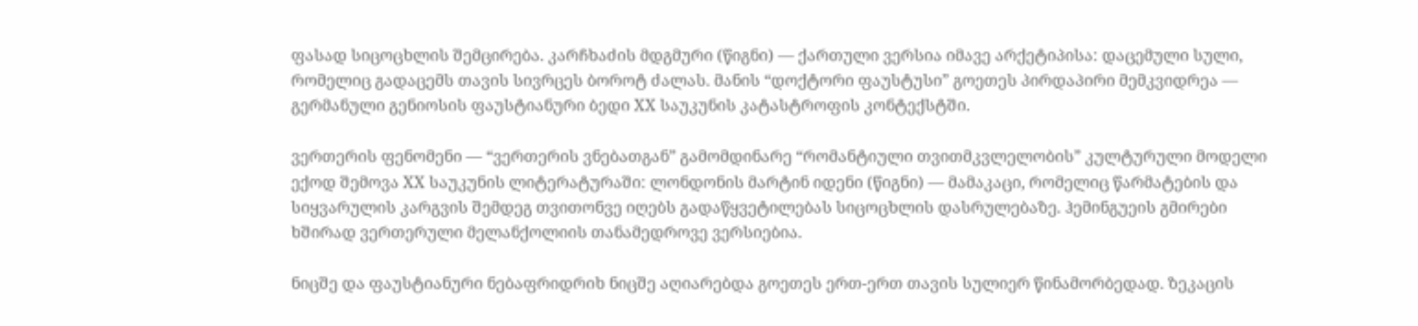ფასად სიცოცხლის შემცირება. კარჩხაძის მდგმური (წიგნი) — ქართული ვერსია იმავე არქეტიპისა: დაცემული სული, რომელიც გადაცემს თავის სივრცეს ბოროტ ძალას. მანის “დოქტორი ფაუსტუსი” გოეთეს პირდაპირი მემკვიდრეა — გერმანული გენიოსის ფაუსტიანური ბედი XX საუკუნის კატასტროფის კონტექსტში.

ვერთერის ფენომენი — “ვერთერის ვნებათგან” გამომდინარე “რომანტიული თვითმკვლელობის” კულტურული მოდელი ექოდ შემოვა XX საუკუნის ლიტერატურაში: ლონდონის მარტინ იდენი (წიგნი) — მამაკაცი, რომელიც წარმატების და სიყვარულის კარგვის შემდეგ თვითონვე იღებს გადაწყვეტილებას სიცოცხლის დასრულებაზე. ჰემინგუეის გმირები ხშირად ვერთერული მელანქოლიის თანამედროვე ვერსიებია.

ნიცშე და ფაუსტიანური ნებაფრიდრიხ ნიცშე აღიარებდა გოეთეს ერთ-ერთ თავის სულიერ წინამორბედად. ზეკაცის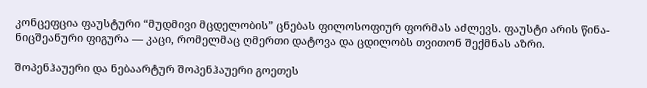კონცეფცია ფაუსტური “მუდმივი მცდელობის” ცნებას ფილოსოფიურ ფორმას აძლევს. ფაუსტი არის წინა-ნიცშეანური ფიგურა — კაცი, რომელმაც ღმერთი დატოვა და ცდილობს თვითონ შექმნას აზრი.

შოპენჰაუერი და ნებაარტურ შოპენჰაუერი გოეთეს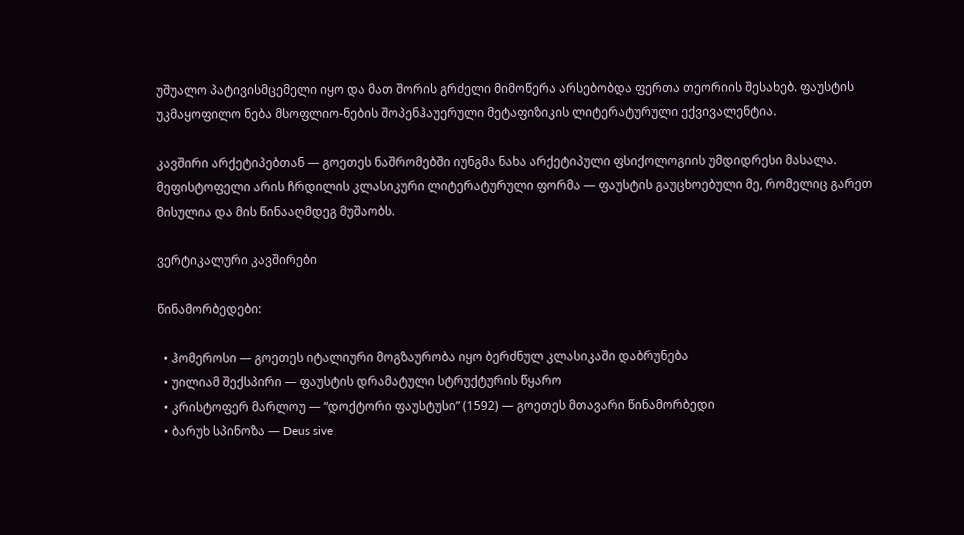უშუალო პატივისმცემელი იყო და მათ შორის გრძელი მიმოწერა არსებობდა ფერთა თეორიის შესახებ. ფაუსტის უკმაყოფილო ნება მსოფლიო-ნების შოპენჰაუერული მეტაფიზიკის ლიტერატურული ექვივალენტია.

კავშირი არქეტიპებთან — გოეთეს ნაშრომებში იუნგმა ნახა არქეტიპული ფსიქოლოგიის უმდიდრესი მასალა. მეფისტოფელი არის ჩრდილის კლასიკური ლიტერატურული ფორმა — ფაუსტის გაუცხოებული მე, რომელიც გარეთ მისულია და მის წინააღმდეგ მუშაობს.

ვერტიკალური კავშირები

წინამორბედები:

  • ჰომეროსი — გოეთეს იტალიური მოგზაურობა იყო ბერძნულ კლასიკაში დაბრუნება
  • უილიამ შექსპირი — ფაუსტის დრამატული სტრუქტურის წყარო
  • კრისტოფერ მარლოუ — “დოქტორი ფაუსტუსი” (1592) — გოეთეს მთავარი წინამორბედი
  • ბარუხ სპინოზა — Deus sive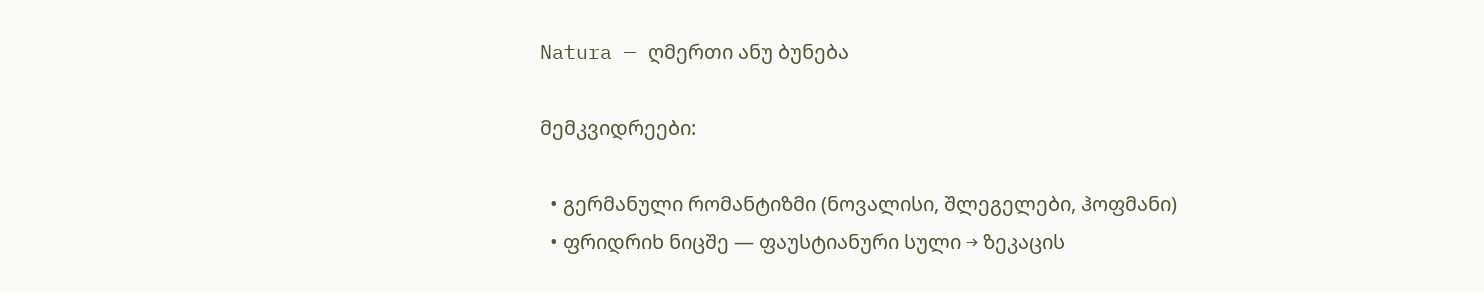Natura — ღმერთი ანუ ბუნება

მემკვიდრეები:

  • გერმანული რომანტიზმი (ნოვალისი, შლეგელები, ჰოფმანი)
  • ფრიდრიხ ნიცშე — ფაუსტიანური სული → ზეკაცის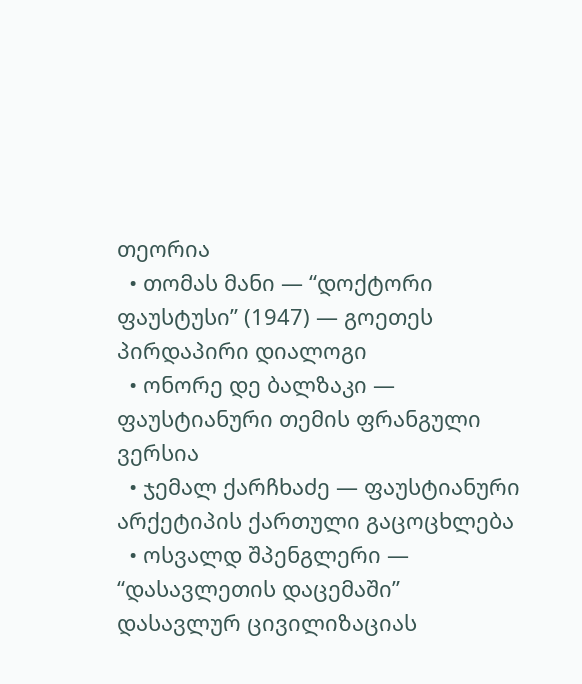თეორია
  • თომას მანი — “დოქტორი ფაუსტუსი” (1947) — გოეთეს პირდაპირი დიალოგი
  • ონორე დე ბალზაკი — ფაუსტიანური თემის ფრანგული ვერსია
  • ჯემალ ქარჩხაძე — ფაუსტიანური არქეტიპის ქართული გაცოცხლება
  • ოსვალდ შპენგლერი — “დასავლეთის დაცემაში” დასავლურ ცივილიზაციას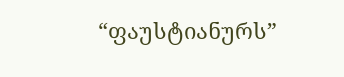“ფაუსტიანურს”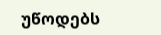უწოდებს